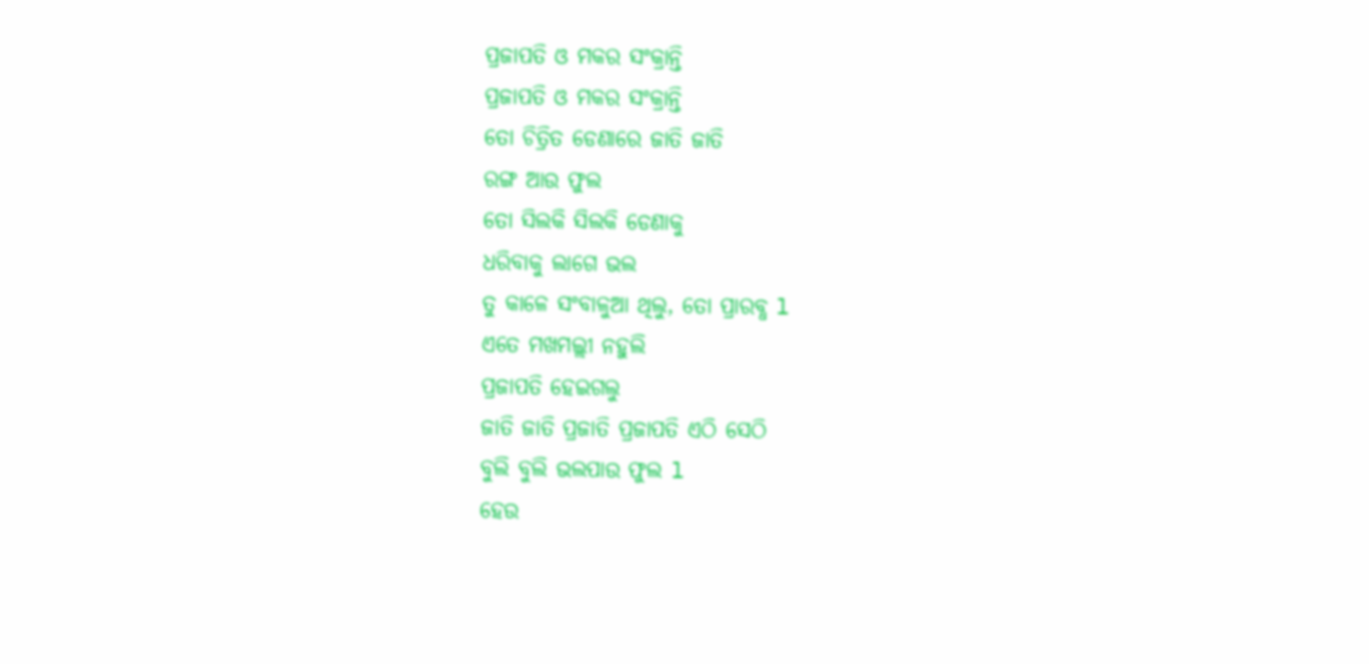ପ୍ରଜାପତି ଓ ମକର ସଂକ୍ରାନ୍ତି
ପ୍ରଜାପତି ଓ ମକର ସଂକ୍ରାନ୍ତି
ତୋ ଚିତ୍ରିତ ଡେଣାରେ ଜାତି ଜାତି
ରଙ୍ଗ ଆଉ ଫୁଲ
ତୋ ସିଲକି ସିଲକି ଡେଣାକୁ
ଧରିବାକୁ ଲାଗେ ଭଲ
ତୁ କାଳେ ସଂବାଳୁଆ ଥିଲୁ, ତୋ ପ୍ରାରବ୍ଧ l
ଏତେ ମଖମଲ୍ଲୀ ନହୁଲି
ପ୍ରଜାପତି ହେଇଗଲୁ
ଜାତି ଜାତି ପ୍ରଜାତି ପ୍ରଜାପତି ଏଠି ସେଠି
ବୁଲି ବୁଲି ଭଲପାଉ ଫୁଲ l
ହେଉ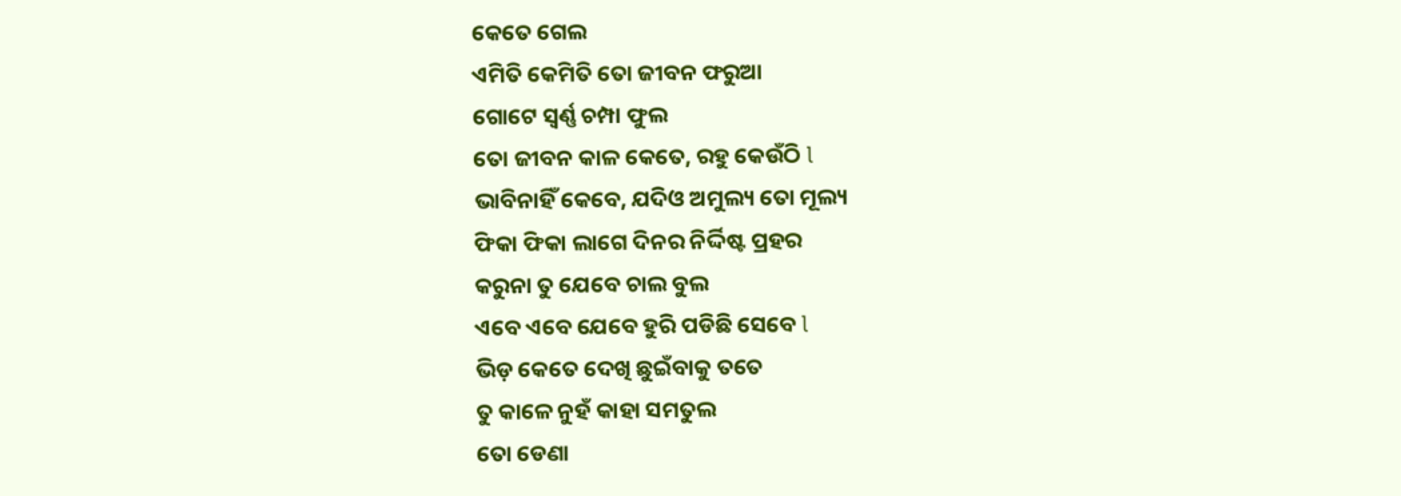କେତେ ଗେଲ
ଏମିତି କେମିତି ତୋ ଜୀବନ ଫରୁଆ
ଗୋଟେ ସ୍ବର୍ଣ୍ଣ ଚମ୍ପା ଫୁଲ
ତୋ ଜୀବନ କାଳ କେତେ, ରହୁ କେଉଁଠି l
ଭାବିନାହିଁ କେବେ, ଯଦିଓ ଅମୁଲ୍ୟ ତୋ ମୂଲ୍ୟ
ଫିକା ଫିକା ଲାଗେ ଦିନର ନିର୍ଦ୍ଦିଷ୍ଟ ପ୍ରହର
କରୁନା ତୁ ଯେବେ ଚାଲ ବୁଲ
ଏବେ ଏବେ ଯେବେ ହୁରି ପଡିଛି ସେବେ l
ଭିଡ଼ କେତେ ଦେଖି ଛୁଇଁବାକୁ ତତେ
ତୁ କାଳେ ନୁହଁ କାହା ସମତୁଲ
ତୋ ଡେଣା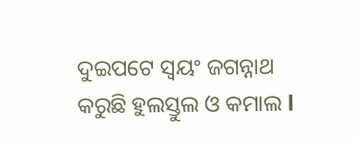ଦୁଇପଟେ ସ୍ୱୟଂ ଜଗନ୍ନାଥ
କରୁଛି ହୁଲସ୍ତୁଲ ଓ କମାଲ l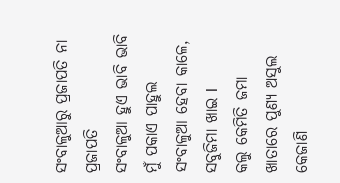ସଂବାଳୁଆରୁ ପ୍ରଜାପତି ନା ପ୍ରଜାପତି
ସଂବାଳୁଆ ହୁଏ ଭାବି ଭାବି
ମୁଁ ପକାଏ ପାହୁଲ
ସଂବାଳୁଆ ହେବା କାଳେ, ସବୁଜିମା ଖାଇ l
କଲୁ କେମିତି ଜମା ଖାତାରେ ପୁଣ୍ୟ ଅସୁଲ
କେଜାଣି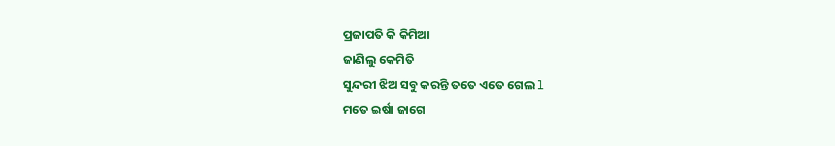ପ୍ରଜାପତି କି କିମିଆ
ଜାଣିଲୁ କେମିତି
ସୁନ୍ଦରୀ ଝିଅ ସବୁ କରନ୍ତି ତତେ ଏତେ ଗେଲ l
ମତେ ଇର୍ଷା ଜାଗେ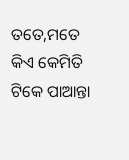ତତେ,ମତେ କିଏ କେମିତି
ଟିକେ ପାଆନ୍ତା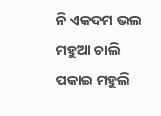ନି ଏକଦମ ଭଲ
ମହୁଆ ଚାଲି ପକାଇ ମହୁଲି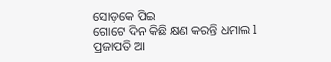ସୋଡ଼କେ ପିଇ
ଗୋଟେ ଦିନ କିଛି କ୍ଷଣ କରନ୍ତି ଧମାଲ l
ପ୍ରଜାପତି ଆ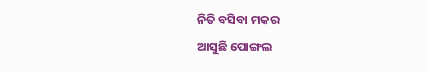ନିତି ବସିବା ମକର
ଆସୁଛି ପୋଙ୍ଗଲ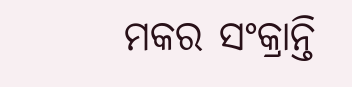ମକର ସଂକ୍ରାନ୍ତି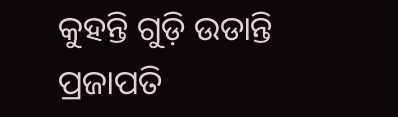କୁହନ୍ତି ଗୁଡ଼ି ଉଡାନ୍ତି
ପ୍ରଜାପତି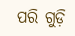ପରି ଗୁଡ଼ି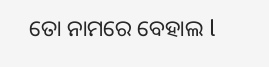ତୋ ନାମରେ ବେହାଲ l